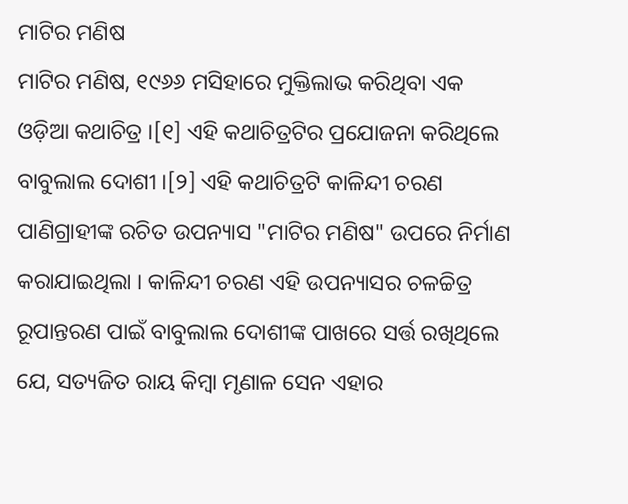ମାଟିର ମଣିଷ
ମାଟିର ମଣିଷ, ୧୯୬୬ ମସିହାରେ ମୁକ୍ତିଲାଭ କରିଥିବା ଏକ ଓଡ଼ିଆ କଥାଚିତ୍ର ।[୧] ଏହି କଥାଚିତ୍ରଟିର ପ୍ରଯୋଜନା କରିଥିଲେ ବାବୁଲାଲ ଦୋଶୀ ।[୨] ଏହି କଥାଚିତ୍ରଟି କାଳିନ୍ଦୀ ଚରଣ ପାଣିଗ୍ରାହୀଙ୍କ ରଚିତ ଉପନ୍ୟାସ "ମାଟିର ମଣିଷ" ଉପରେ ନିର୍ମାଣ କରାଯାଇଥିଲା । କାଳିନ୍ଦୀ ଚରଣ ଏହି ଉପନ୍ୟାସର ଚଳଚ୍ଚିତ୍ର ରୂପାନ୍ତରଣ ପାଇଁ ବାବୁଲାଲ ଦୋଶୀଙ୍କ ପାଖରେ ସର୍ତ୍ତ ରଖିଥିଲେ ଯେ, ସତ୍ୟଜିତ ରାୟ କିମ୍ବା ମୃଣାଳ ସେନ ଏହାର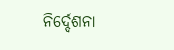ନିର୍ଦ୍ଦେଶନା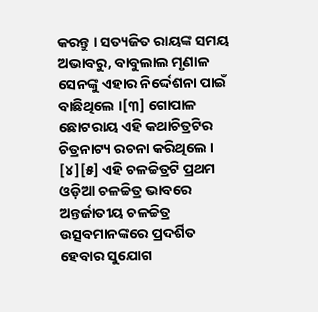କରନ୍ତୁ । ସତ୍ୟଜିତ ରାୟଙ୍କ ସମୟ ଅଭାବରୁ, ବାବୁଲାଲ ମୃଣାଳ ସେନଙ୍କୁ ଏହାର ନିର୍ଦ୍ଦେଶନା ପାଇଁ ବାଛିଥିଲେ ।[୩] ଗୋପାଳ ଛୋଟରାୟ ଏହି କଥାଚିତ୍ରଟିର ଚିତ୍ରନାଟ୍ୟ ରଚନା କରିଥିଲେ । [୪][୫] ଏହି ଚଳଚ୍ଚିତ୍ରଟି ପ୍ରଥମ ଓଡ଼ିଆ ଚଳଚ୍ଚିତ୍ର ଭାବରେ ଅନ୍ତର୍ଜାତୀୟ ଚଳଚ୍ଚିତ୍ର ଉତ୍ସବମାନଙ୍କରେ ପ୍ରଦର୍ଶିତ ହେବାର ସୁଯୋଗ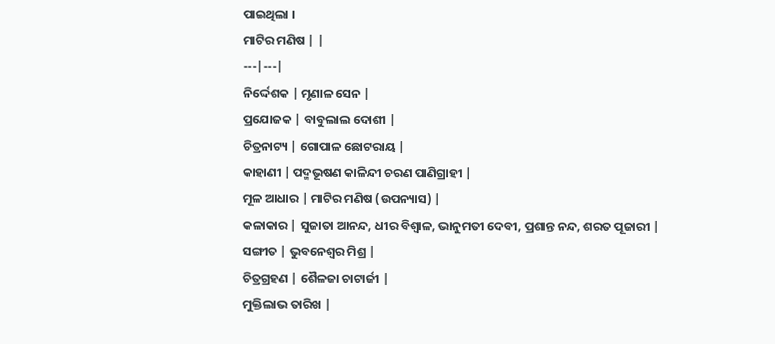ପାଇଥିଲା ।
ମାଟିର ମଣିଷ | |
---|---|
ନିର୍ଦ୍ଦେଶକ | ମୃଣାଳ ସେନ |
ପ୍ରଯୋଜକ | ବାବୁଲାଲ ଦୋଶୀ |
ଚିତ୍ରନାଟ୍ୟ | ଗୋପାଳ ଛୋଟରାୟ |
କାହାଣୀ | ପଦ୍ମଭୂଷଣ କାଳିନ୍ଦୀ ଚରଣ ପାଣିଗ୍ରାହୀ |
ମୂଳ ଆଧାର | ମାଟିର ମଣିଷ (ଉପନ୍ୟାସ) |
କଳାକାର | ସୁଜାତା ଆନନ୍ଦ, ଧୀର ବିଶ୍ୱାଳ, ଭାନୁମତୀ ଦେବୀ, ପ୍ରଶାନ୍ତ ନନ୍ଦ, ଶରତ ପୂଜାରୀ |
ସଙ୍ଗୀତ | ଭୁବନେଶ୍ୱର ମିଶ୍ର |
ଚିତ୍ରଗ୍ରହଣ | ଶୈଳଜା ଚାଟାର୍ଜୀ |
ମୁକ୍ତିଲାଭ ତାରିଖ |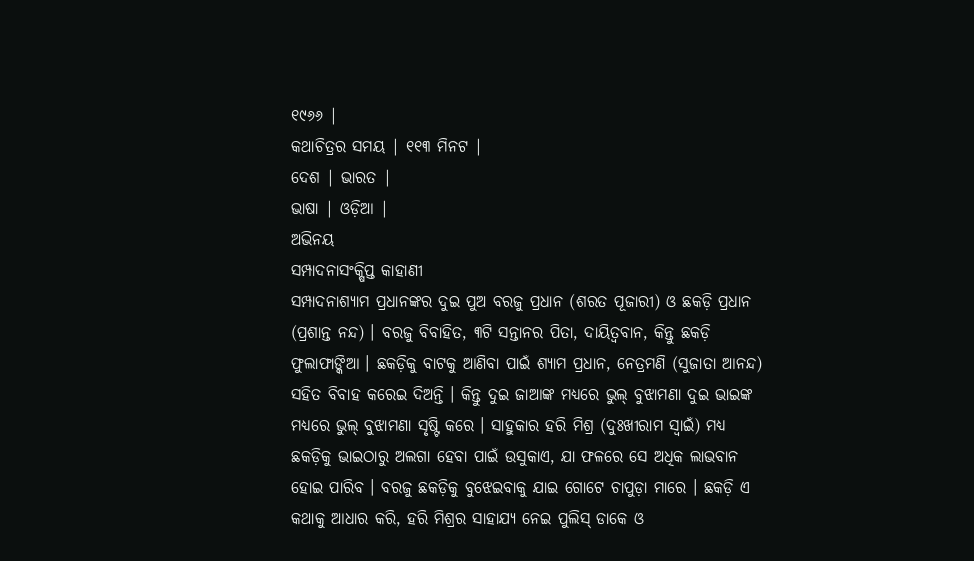୧୯୬୬ |
କଥାଚିତ୍ରର ସମୟ | ୧୧୩ ମିନଟ |
ଦେଶ | ଭାରତ |
ଭାଷା | ଓଡ଼ିଆ |
ଅଭିନୟ
ସମ୍ପାଦନାସଂକ୍ଷିପ୍ତ କାହାଣୀ
ସମ୍ପାଦନାଶ୍ୟାମ ପ୍ରଧାନଙ୍କର ଦୁଇ ପୁଅ ବରଜୁ ପ୍ରଧାନ (ଶରତ ପୂଜାରୀ) ଓ ଛକଡ଼ି ପ୍ରଧାନ (ପ୍ରଶାନ୍ତ ନନ୍ଦ) । ବରଜୁ ବିବାହିତ, ୩ଟି ସନ୍ତାନର ପିତା, ଦାୟିତ୍ୱବାନ, କିନ୍ତୁ ଛକଡ଼ି ଫୁଲାଫାଙ୍କିଆ । ଛକଡ଼ିକୁ ବାଟକୁ ଆଣିବା ପାଇଁ ଶ୍ୟାମ ପ୍ରଧାନ, ନେତ୍ରମଣି (ସୁଜାତା ଆନନ୍ଦ) ସହିତ ବିବାହ କରେଇ ଦିଅନ୍ତି । କିନ୍ତୁ ଦୁଇ ଜାଆଙ୍କ ମଧ୍ୟରେ ଭୁଲ୍ ବୁଝାମଣା ଦୁଇ ଭାଇଙ୍କ ମଧ୍ୟରେ ଭୁଲ୍ ବୁଝାମଣା ସୃଷ୍ଟି କରେ । ସାହୁକାର ହରି ମିଶ୍ର (ଦୁଃଖୀରାମ ସ୍ୱାଇଁ) ମଧ୍ୟ ଛକଡ଼ିକୁ ଭାଇଠାରୁ ଅଲଗା ହେବା ପାଇଁ ଉସୁକାଏ, ଯା ଫଳରେ ସେ ଅଧିକ ଲାଭବାନ ହୋଇ ପାରିବ । ବରଜୁ ଛକଡ଼ିକୁ ବୁଝେଇବାକୁ ଯାଇ ଗୋଟେ ଚାପୁଡ଼ା ମାରେ । ଛକଡ଼ି ଏ କଥାକୁ ଆଧାର କରି, ହରି ମିଶ୍ରର ସାହାଯ୍ୟ ନେଇ ପୁଲିସ୍ ଡାକେ ଓ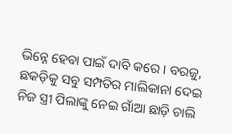ଭିନ୍ନେ ହେବା ପାଇଁ ଦାବି କରେ । ବରଜୁ, ଛକଡ଼ିକୁ ସବୁ ସମ୍ପତିର ମାଲିକାନା ଦେଇ ନିଜ ସ୍ତ୍ରୀ ପିଲାଙ୍କୁ ନେଇ ଗାଁଆ ଛାଡ଼ି ଚାଲି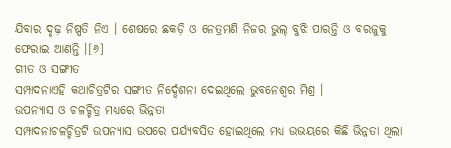ଯିବାର ଦୃଢ଼ ନିଷ୍ପତି ନିଏ । ଶେଷରେ ଛକଡ଼ି ଓ ନେତ୍ରମଣି ନିଜର ଭୁଲ୍ ବୁଝି ପାରନ୍ତି ଓ ବରଜୁକୁ ଫେରାଇ ଆଣନ୍ତି ।[୬]
ଗୀତ ଓ ସଙ୍ଗୀତ
ସମ୍ପାଦନାଏହି କଥାଚିତ୍ରଟିର ସଙ୍ଗୀତ ନିର୍ଦ୍ଦେଶନା ଦେଇଥିଲେ ଭୁବନେଶ୍ୱର ମିଶ୍ର ।
ଉପନ୍ୟାସ ଓ ଚଳଚ୍ଚିତ୍ର ମଧ୍ୟରେ ଭିନ୍ନତା
ସମ୍ପାଦନାଚଳଚ୍ଚିତ୍ରଟି ଉପନ୍ୟାସ ଉପରେ ପର୍ଯ୍ୟବସିତ ହୋଇଥିଲେ ମଧ୍ୟ ଉଭୟରେ କିଛି ଭିନ୍ନତା ଥିଲା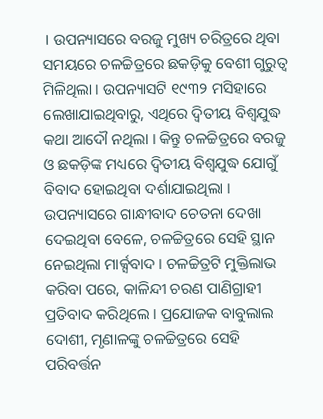। ଉପନ୍ୟାସରେ ବରଜୁ ମୁଖ୍ୟ ଚରିତ୍ରରେ ଥିବା ସମୟରେ ଚଳଚ୍ଚିତ୍ରରେ ଛକଡ଼ିକୁ ବେଶୀ ଗୁରୁତ୍ୱ ମିଳିଥିଲା । ଉପନ୍ୟାସଟି ୧୯୩୨ ମସିହାରେ ଲେଖାଯାଇଥିବାରୁ, ଏଥିରେ ଦ୍ୱିତୀୟ ବିଶ୍ୱଯୁଦ୍ଧ କଥା ଆଦୌ ନଥିଲା । କିନ୍ତୁ ଚଳଚ୍ଚିତ୍ରରେ ବରଜୁ ଓ ଛକଡ଼ିଙ୍କ ମଧ୍ୟରେ ଦ୍ୱିତୀୟ ବିଶ୍ୱଯୁଦ୍ଧ ଯୋଗୁଁ ବିବାଦ ହୋଇଥିବା ଦର୍ଶାଯାଇଥିଲା । ଉପନ୍ୟାସରେ ଗାନ୍ଧୀବାଦ ଚେତନା ଦେଖା ଦେଇଥିବା ବେଳେ, ଚଳଚ୍ଚିତ୍ରରେ ସେହି ସ୍ଥାନ ନେଇଥିଲା ମାର୍କ୍ସବାଦ । ଚଳଚ୍ଚିତ୍ରଟି ମୁକ୍ତିଲାଭ କରିବା ପରେ, କାଳିନ୍ଦୀ ଚରଣ ପାଣିଗ୍ରାହୀ ପ୍ରତିବାଦ କରିଥିଲେ । ପ୍ରଯୋଜକ ବାବୁଲାଲ ଦୋଶୀ, ମୃଣାଳଙ୍କୁ ଚଳଚ୍ଚିତ୍ରରେ ସେହି ପରିବର୍ତ୍ତନ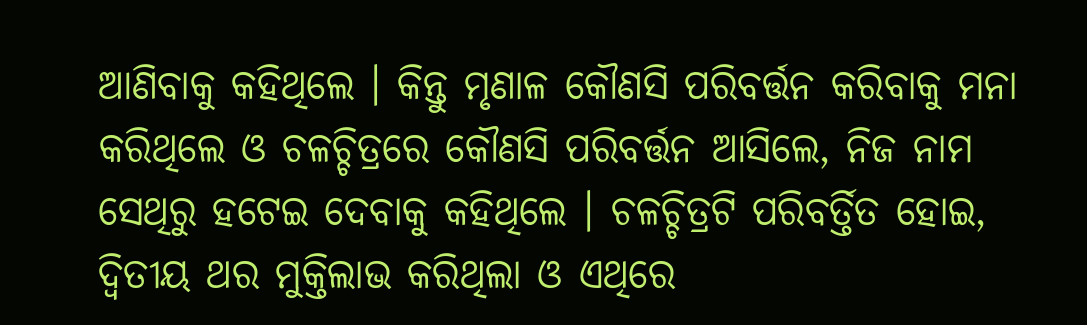ଆଣିବାକୁ କହିଥିଲେ । କିନ୍ତୁ ମୃଣାଳ କୌଣସି ପରିବର୍ତ୍ତନ କରିବାକୁ ମନା କରିଥିଲେ ଓ ଚଳଚ୍ଚିତ୍ରରେ କୌଣସି ପରିବର୍ତ୍ତନ ଆସିଲେ, ନିଜ ନାମ ସେଥିରୁ ହଟେଇ ଦେବାକୁ କହିଥିଲେ । ଚଳଚ୍ଚିତ୍ରଟି ପରିବର୍ତ୍ତିତ ହୋଇ, ଦ୍ୱିତୀୟ ଥର ମୁକ୍ତିଲାଭ କରିଥିଲା ଓ ଏଥିରେ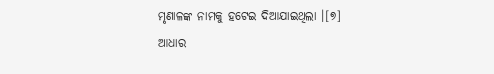ମୃଣାଳଙ୍କ ନାମକୁ ହଟେଇ ଦିଆଯାଇଥିଲା ।[୭]
ଆଧାର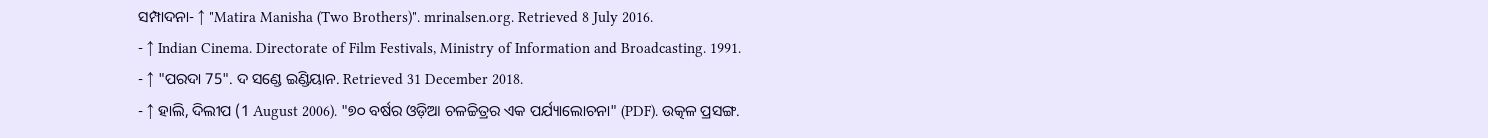ସମ୍ପାଦନା- ↑ "Matira Manisha (Two Brothers)". mrinalsen.org. Retrieved 8 July 2016.
- ↑ Indian Cinema. Directorate of Film Festivals, Ministry of Information and Broadcasting. 1991.
- ↑ "ପରଦା 75". ଦ ସଣ୍ଡେ ଇଣ୍ଡିୟାନ. Retrieved 31 December 2018.
- ↑ ହାଲି, ଦିଲୀପ (1 August 2006). "୭୦ ବର୍ଷର ଓଡ଼ିଆ ଚଳଚ୍ଚିତ୍ରର ଏକ ପର୍ଯ୍ୟାଲୋଚନା" (PDF). ଉତ୍କଳ ପ୍ରସଙ୍ଗ.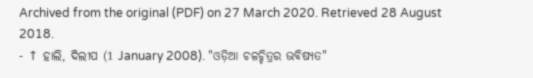Archived from the original (PDF) on 27 March 2020. Retrieved 28 August 2018.
- ↑ ହାଲି, ଦିଲୀପ (1 January 2008). "ଓଡ଼ିଆ ଚଳଚ୍ଚିତ୍ରର ଭବିଷ୍ୟତ"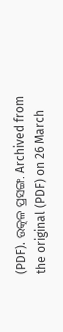(PDF). ଉତ୍କଳ ପ୍ରସଙ୍ଗ. Archived from the original (PDF) on 26 March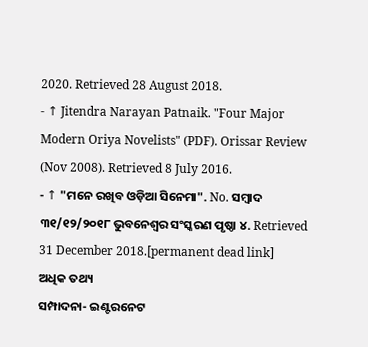2020. Retrieved 28 August 2018.
- ↑ Jitendra Narayan Patnaik. "Four Major Modern Oriya Novelists" (PDF). Orissar Review (Nov 2008). Retrieved 8 July 2016.
- ↑ "ମନେ ରଖିବ ଓଡ଼ିଆ ସିନେମା". No. ସମ୍ବାଦ ୩୧/୧୨/୨୦୧୮ ଭୁବନେଶ୍ୱର ସଂସ୍କରଣ ପୃଷ୍ଠା ୪. Retrieved 31 December 2018.[permanent dead link]
ଅଧିକ ତଥ୍ୟ
ସମ୍ପାଦନା- ଇଣ୍ଟରନେଟ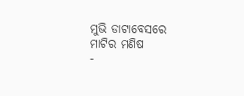ମୁଭି ଡାଟାବେସରେ ମାଟିର ମଣିଷ
-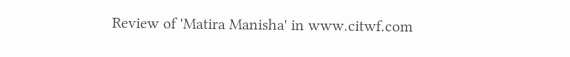Review of 'Matira Manisha' in www.citwf.com